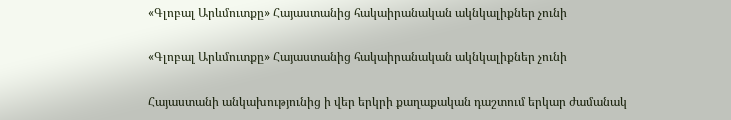«Գլոբալ Արևմուտքը» Հայաստանից հակաիրանական ակնկալիքներ չունի

«Գլոբալ Արևմուտքը» Հայաստանից հակաիրանական ակնկալիքներ չունի

Հայաստանի անկախությունից ի վեր երկրի քաղաքական դաշտում երկար ժամանակ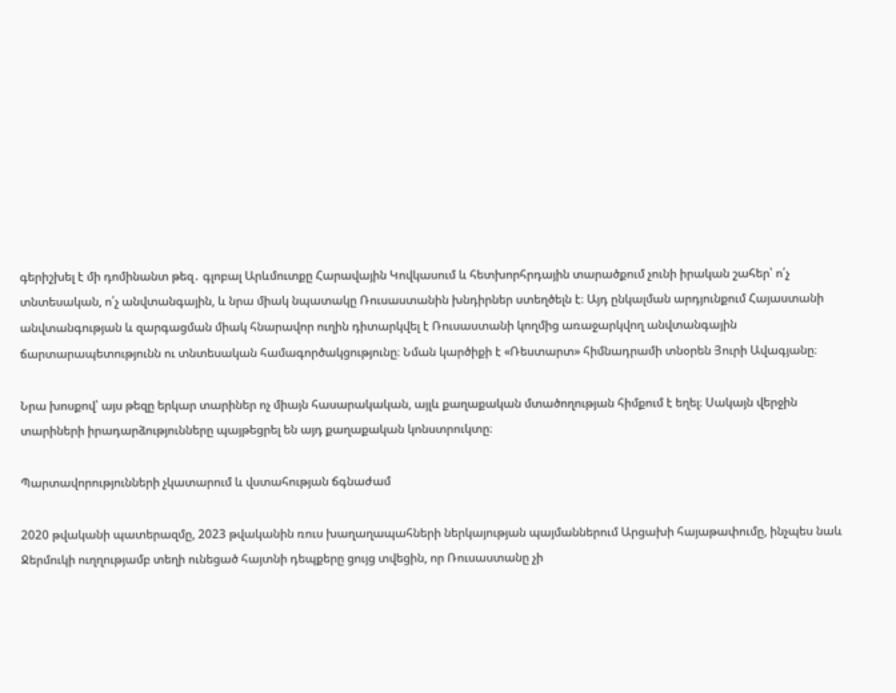գերիշխել է մի դոմինանտ թեզ․ գլոբալ Արևմուտքը Հարավային Կովկասում և հետխորհրդային տարածքում չունի իրական շահեր՝ ո՛չ տնտեսական, ո՛չ անվտանգային, և նրա միակ նպատակը Ռուսաստանին խնդիրներ ստեղծելն է։ Այդ ընկալման արդյունքում Հայաստանի անվտանգության և զարգացման միակ հնարավոր ուղին դիտարկվել է Ռուսաստանի կողմից առաջարկվող անվտանգային ճարտարապետությունն ու տնտեսական համագործակցությունը։ Նման կարծիքի է «Ռեստարտ» հիմնադրամի տնօրեն Յուրի Ավագյանը։

Նրա խոսքով՝ այս թեզը երկար տարիներ ոչ միայն հասարակական, այլև քաղաքական մտածողության հիմքում է եղել։ Սակայն վերջին տարիների իրադարձությունները պայթեցրել են այդ քաղաքական կոնստրուկտը։

Պարտավորությունների չկատարում և վստահության ճգնաժամ

2020 թվականի պատերազմը, 2023 թվականին ռուս խաղաղապահների ներկայության պայմաններում Արցախի հայաթափումը, ինչպես նաև Ջերմուկի ուղղությամբ տեղի ունեցած հայտնի դեպքերը ցույց տվեցին, որ Ռուսաստանը չի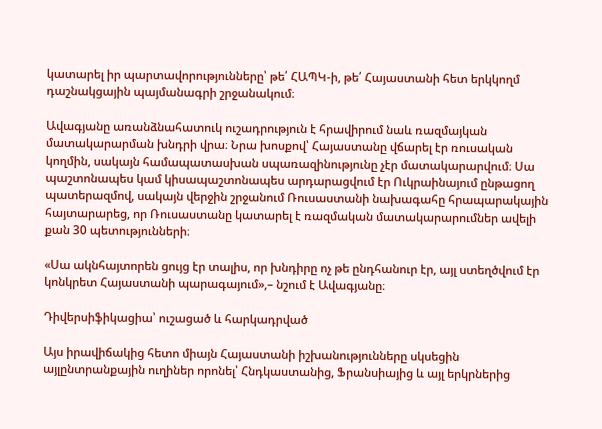կատարել իր պարտավորությունները՝ թե՛ ՀԱՊԿ-ի, թե՛ Հայաստանի հետ երկկողմ դաշնակցային պայմանագրի շրջանակում։

Ավագյանը առանձնահատուկ ուշադրություն է հրավիրում նաև ռազմայկան մատակարարման խնդրի վրա։ Նրա խոսքով՝ Հայաստանը վճարել էր ռուսական կողմին, սակայն համապատասխան սպառազինությունը չէր մատակարարվում։ Սա պաշտոնապես կամ կիսապաշտոնապես արդարացվում էր Ուկրաինայում ընթացող պատերազմով, սակայն վերջին շրջանում Ռուսաստանի նախագահը հրապարակային հայտարարեց, որ Ռուսաստանը կատարել է ռազմական մատակարարումներ ավելի քան 30 պետությունների։

«Սա ակնհայտորեն ցույց էր տալիս, որ խնդիրը ոչ թե ընդհանուր էր, այլ ստեղծվում էր կոնկրետ Հայաստանի պարագայում»,– նշում է Ավագյանը։

Դիվերսիֆիկացիա՝ ուշացած և հարկադրված

Այս իրավիճակից հետո միայն Հայաստանի իշխանությունները սկսեցին այլընտրանքային ուղիներ որոնել՝ Հնդկաստանից, Ֆրանսիայից և այլ երկրներից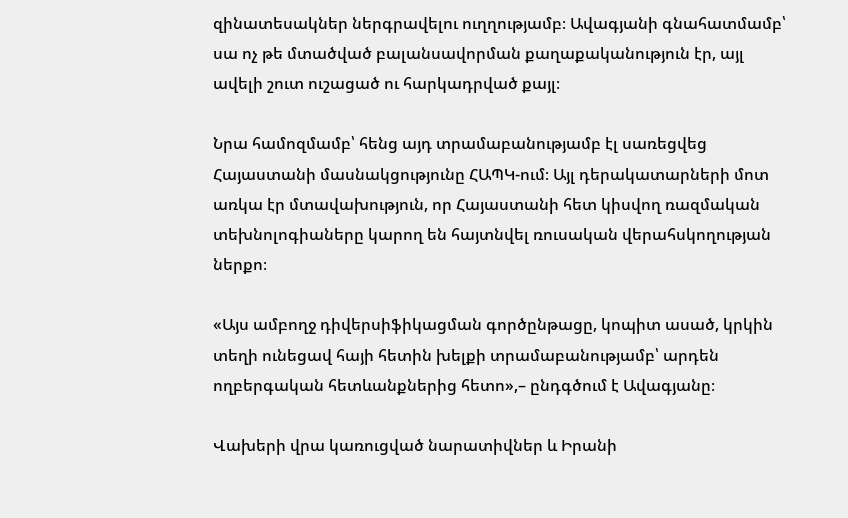զինատեսակներ ներգրավելու ուղղությամբ։ Ավագյանի գնահատմամբ՝ սա ոչ թե մտածված բալանսավորման քաղաքականություն էր, այլ ավելի շուտ ուշացած ու հարկադրված քայլ։

Նրա համոզմամբ՝ հենց այդ տրամաբանությամբ էլ սառեցվեց Հայաստանի մասնակցությունը ՀԱՊԿ-ում։ Այլ դերակատարների մոտ առկա էր մտավախություն, որ Հայաստանի հետ կիսվող ռազմական տեխնոլոգիաները կարող են հայտնվել ռուսական վերահսկողության ներքո։

«Այս ամբողջ դիվերսիֆիկացման գործընթացը, կոպիտ ասած, կրկին տեղի ունեցավ հայի հետին խելքի տրամաբանությամբ՝ արդեն ողբերգական հետևանքներից հետո»,– ընդգծում է Ավագյանը։

Վախերի վրա կառուցված նարատիվներ և Իրանի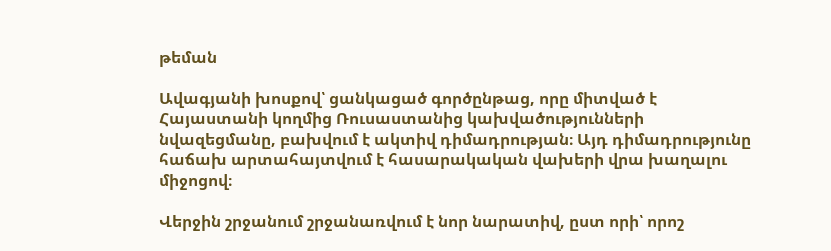թեման

Ավագյանի խոսքով՝ ցանկացած գործընթաց, որը միտված է Հայաստանի կողմից Ռուսաստանից կախվածությունների նվազեցմանը, բախվում է ակտիվ դիմադրության։ Այդ դիմադրությունը հաճախ արտահայտվում է հասարակական վախերի վրա խաղալու միջոցով։

Վերջին շրջանում շրջանառվում է նոր նարատիվ, ըստ որի՝ որոշ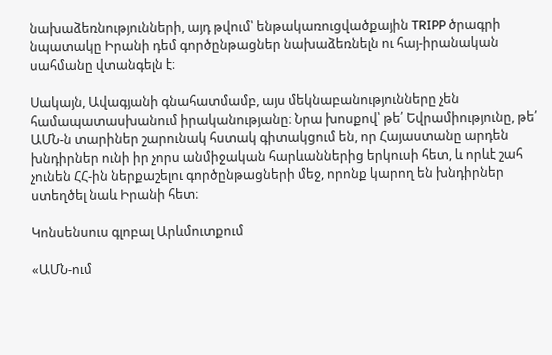նախաձեռնությունների, այդ թվում՝ ենթակառուցվածքային TRIPP ծրագրի նպատակը Իրանի դեմ գործընթացներ նախաձեռնելն ու հայ-իրանական սահմանը վտանգելն է։

Սակայն, Ավագյանի գնահատմամբ, այս մեկնաբանությունները չեն համապատասխանում իրականությանը։ Նրա խոսքով՝ թե՛ Եվրամիությունը, թե՛ ԱՄՆ-ն տարիներ շարունակ հստակ գիտակցում են, որ Հայաստանը արդեն խնդիրներ ունի իր չորս անմիջական հարևաններից երկուսի հետ, և որևէ շահ չունեն ՀՀ-ին ներքաշելու գործընթացների մեջ, որոնք կարող են խնդիրներ ստեղծել նաև Իրանի հետ։

Կոնսենսուս գլոբալ Արևմուտքում

«ԱՄՆ-ում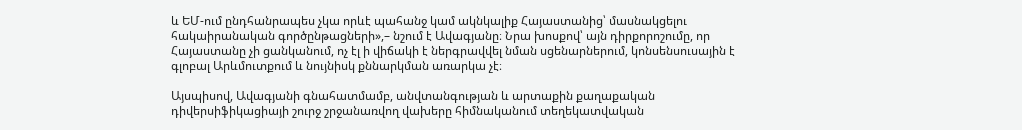և ԵՄ-ում ընդհանրապես չկա որևէ պահանջ կամ ակնկալիք Հայաստանից՝ մասնակցելու հակաիրանական գործընթացների»,– նշում է Ավագյանը։ Նրա խոսքով՝ այն դիրքորոշումը, որ Հայաստանը չի ցանկանում, ոչ էլ ի վիճակի է ներգրավվել նման սցենարներում, կոնսենսուսային է գլոբալ Արևմուտքում և նույնիսկ քննարկման առարկա չէ։

Այսպիսով, Ավագյանի գնահատմամբ, անվտանգության և արտաքին քաղաքական դիվերսիֆիկացիայի շուրջ շրջանառվող վախերը հիմնականում տեղեկատվական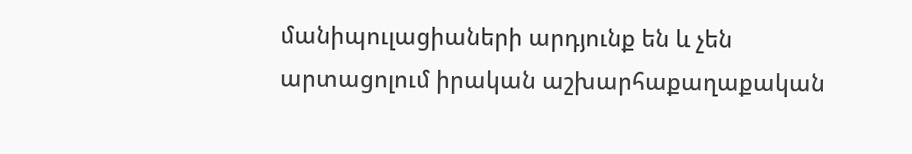մանիպուլացիաների արդյունք են և չեն արտացոլում իրական աշխարհաքաղաքական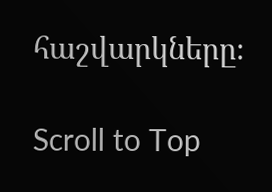հաշվարկները։

Scroll to Top